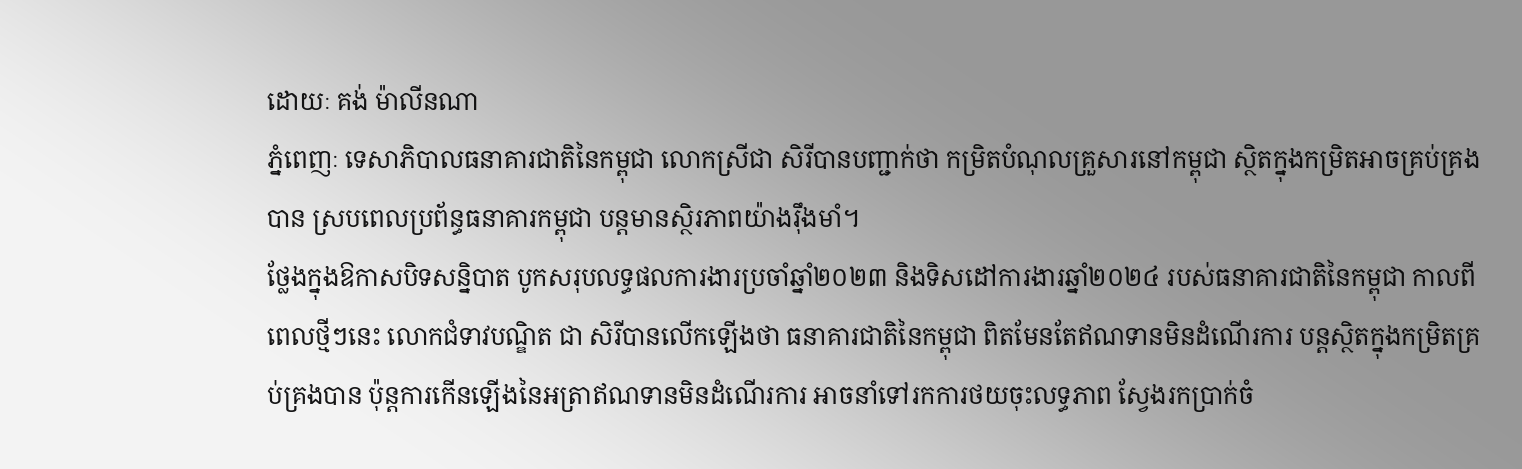ដោយៈ គង់ ម៉ាលីនណា
ភ្នំពេញៈ ទេសាភិបាលធនាគារជាតិនៃកម្ពុជា លោកស្រីជា សិរីបានបញ្ជាក់ថា កម្រិតបំណុលគ្រួសារនៅកម្ពុជា ស្ថិតក្នុងកម្រិតអាចគ្រប់គ្រងបាន ស្របពេលប្រព័ន្ធធនាគារកម្ពុជា បន្តមានស្ថិរភាពយ៉ាងរ៉ឹងមាំ។
ថ្លែងក្នុងឱកាសបិទសន្និបាត បូកសរុបលទ្ធផលការងារប្រចាំឆ្នាំ២០២៣ និងទិសដៅការងារឆ្នាំ២០២៤ របស់ធនាគារជាតិនៃកម្ពុជា កាលពីពេលថ្មីៗនេះ លោកជំទាវបណ្ឌិត ជា សិរីបានលើកឡើងថា ធនាគារជាតិនៃកម្ពុជា ពិតមែនតែឥណទានមិនដំណើរការ បន្តស្ថិតក្នុងកម្រិតគ្រប់គ្រងបាន ប៉ុន្តការកើនឡើងនៃអត្រាឥណទានមិនដំណើរការ អាចនាំទៅរកការថយចុះលទ្ធភាព ស្វែងរកប្រាក់ចំ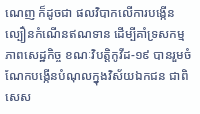ណេញ ក៏ដូចជា ផលវិបាកលើការបង្កើនល្បឿនកំណើនឥណទាន ដើម្បីគាំទ្រសកម្មភាពសេដ្ឋកិច្ច ខណៈវិបត្តិកូវីដ-១៩ បានរួមចំណែកបង្កើនបំណុលក្នុងវិស័យឯកជន ជាពិសេស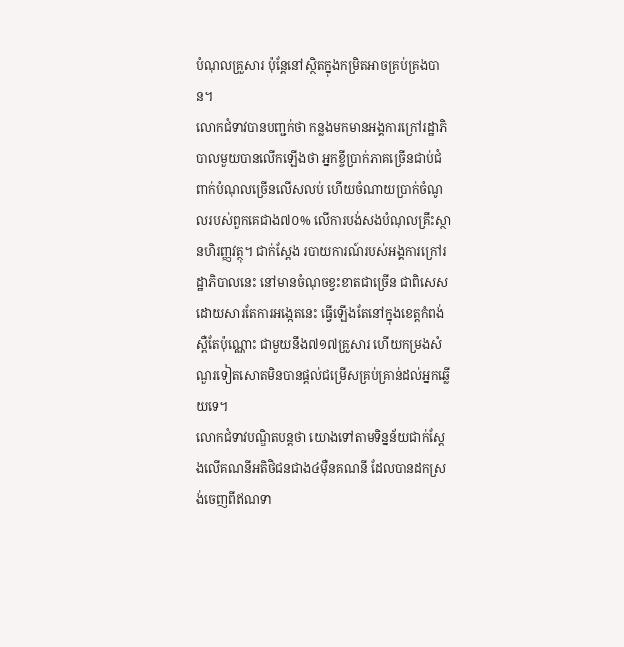បំណុលគ្រួសារ ប៉ុន្តែនៅស្ថិតក្នុងកម្រិតអាចគ្រប់គ្រងបាន។
លោកជំទាវបានបញ្ជក់ថា កន្លងមកមានអង្គការក្រៅរដ្ឋាភិបាលមួយបានលើកឡើងថា អ្នកខ្ចីប្រាក់ភាគច្រើនជាប់ជំពាក់បំណុលច្រើនលើសលប់ ហើយចំណាយប្រាក់ចំណូលរបស់ពួកគេជាង៧០% លើការបង់សងបំណុលគ្រឹះស្ថានហិរញ្ញវត្ថុ។ ជាក់ស្ដែង របាយការណ៍របស់អង្គការក្រៅរដ្ឋាភិបាលនេះ នៅមានចំណុចខ្វះខាតជាច្រើន ជាពិសេសដោយសារតែការអង្កេតនេះ ធ្វើឡើងតែនៅក្នុងខេត្តកំពង់ស្ពឺតែប៉ុណ្ណោះ ជាមួយនឹង៧១៧គ្រួសារ ហើយកម្រងសំណួរទៀតសោតមិនបានផ្ដល់ជម្រើសគ្រប់គ្រាន់ដល់អ្នកឆ្លើយទេ។
លោកជំទាវបណ្ឌិតបន្តថា យោងទៅតាមទិន្នន័យជាក់ស្តែងលើគណនីអតិថិជនជាង៤ម៉ឺនគណនី ដែលបានដកស្រង់ចេញពីឥណទា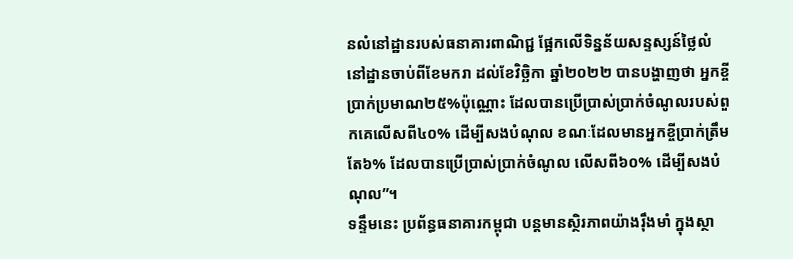នលំនៅដ្ឋានរបស់ធនាគារពាណិជ្ជ ផ្អែកលើទិន្នន័យសន្ទស្សន៍ថ្លៃលំនៅដ្ឋានចាប់ពីខែមករា ដល់ខែវិច្ឆិកា ឆ្នាំ២០២២ បានបង្ហាញថា អ្នកខ្ចីប្រាក់ប្រមាណ២៥%ប៉ុណ្ណោះ ដែលបានប្រើប្រាស់ប្រាក់ចំណូលរបស់ពួកគេលើសពី៤០% ដើម្បីសងបំណុល ខណៈដែលមានអ្នកខ្ចីប្រាក់ត្រឹមតែ៦% ដែលបានប្រើប្រាស់ប្រាក់ចំណូល លើសពី៦០% ដើម្បីសងបំណុល”។
ទន្ទឹមនេះ ប្រព័ន្ធធនាគារកម្ពុជា បន្តមានស្ថិរភាពយ៉ាងរ៉ឹងមាំ ក្នុងស្ថា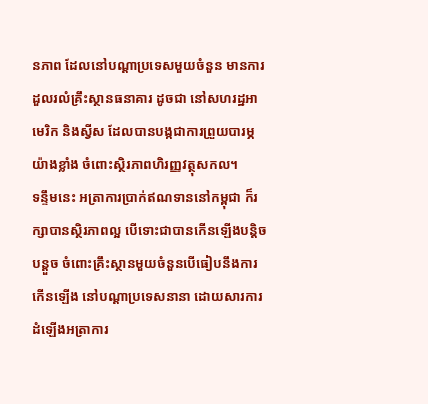នភាព ដែលនៅបណ្តាប្រទេសមួយចំនួន មានការដួលរលំគ្រឹះស្ថានធនាគារ ដូចជា នៅសហរដ្ឋអាមេរិក និងស្វីស ដែលបានបង្កជាការព្រួយបារម្ភយ៉ាងខ្លាំង ចំពោះស្ថិរភាពហិរញ្ញវត្ថុសកល។
ទន្ទឹមនេះ អត្រាការប្រាក់ឥណទាននៅកម្ពុជា ក៏រក្សាបានស្ថិរភាពល្អ បើទោះជាបានកើនឡើងបន្តិចបន្តួច ចំពោះគ្រឹះស្ថានមួយចំនួនបើធៀបនឹងការកើនឡើង នៅបណ្តាប្រទេសនានា ដោយសារការដំឡើងអត្រាការ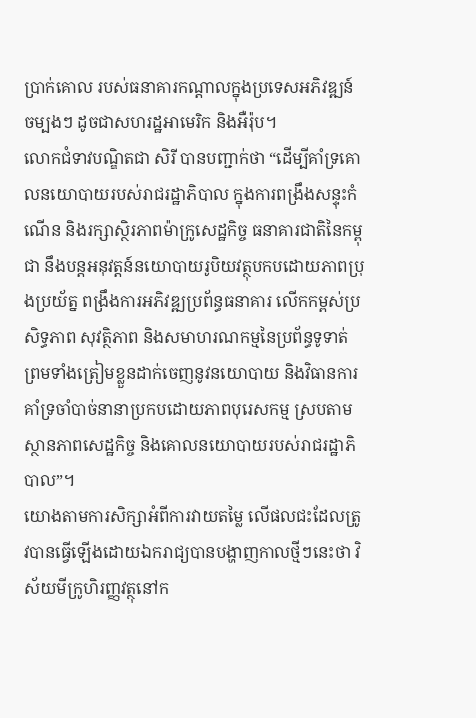ប្រាក់គោល របស់ធនាគារកណ្តាលក្នុងប្រទេសអភិវឌ្ឍន៍ចម្បងៗ ដូចជាសហរដ្ឋអាមេរិក និងអឺរ៉ុប។
លោកជំទាវបណ្ឌិតជា សិរី បានបញ្ជាក់ថា “ដើម្បីគាំទ្រគោលនយោបាយរបស់រាជរដ្ឋាភិបាល ក្នុងការពង្រឹងសន្ទុះកំណើន និងរក្សាស្ថិរភាពម៉ាក្រូសេដ្ឋកិច្ច ធនាគារជាតិនៃកម្ពុជា នឹងបន្តអនុវត្តន៍នយោបាយរូបិយវត្ថុបកបដោយភាពប្រុងប្រយ័ត្ន ពង្រឹងការអភិវឌ្ឍប្រព័ន្ធធនាគារ លើកកម្ពស់ប្រសិទ្ធភាព សុវត្ថិភាព និងសមាហរណកម្មនៃប្រព័ន្ធទូទាត់ ព្រមទាំងត្រៀមខ្លួនដាក់ចេញនូវនយោបាយ និងវិធានការ គាំទ្រចាំបាច់នានាប្រកបដោយភាពបុរេសកម្ម ស្របតាមស្ថានភាពសេដ្ឋកិច្ច និងគោលនយោបាយរបស់រាជរដ្ឋាភិបាល”។
យោងតាមការសិក្សាអំពីការវាយតម្លៃ លើផលជះដែលត្រូវបានធ្វើឡើងដោយឯករាជ្យបានបង្ហាញកាលថ្មីៗនេះថា វិស័យមីក្រូហិរញ្ញវត្ថុនៅក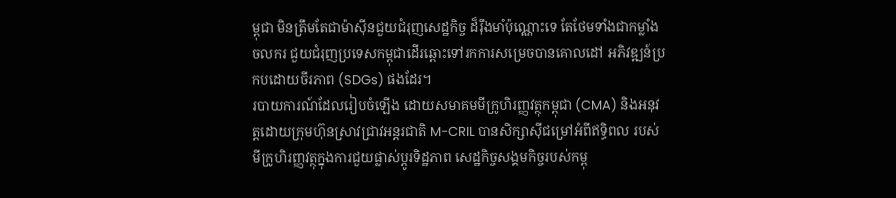ម្ពុជា មិនត្រឹមតែជាម៉ាស៊ីនជួយជំរុញសេដ្ឋកិច្ច ដ៏រ៉ឹងមាំប៉ុណ្ណោះទេ តែថែមទាំងជាកម្លាំងចលករ ជួយជំរុញប្រទេសកម្ពុជាដើរឆ្ពោះទៅរកការសម្រេចបានគោលដៅ អភិវឌ្ឍន៍ប្រកបដោយចីរភាព (SDGs) ផងដែរ។
របាយការណ៍ដែលរៀបចំឡើង ដោយសមាគមមីក្រូហិរញ្ញវត្ថុកម្ពុជា (CMA) និងអនុវត្តដោយក្រុមហ៊ុនស្រាវជ្រាវអន្តរជាតិ M-CRIL បានសិក្សាស៊ីជម្រៅអំពីឥទ្ធិពល របស់មីក្រូហិរញ្ញវត្ថុក្នុងការជួយផ្លាស់ប្តូរទិដ្ឋភាព សេដ្ឋកិច្ចសង្គមកិច្ចរបស់កម្ពុ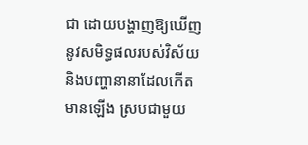ជា ដោយបង្ហាញឱ្យឃើញនូវសមិទ្ធផលរបស់វិស័យ និងបញ្ហានានាដែលកើតមានឡើង ស្របជាមួយ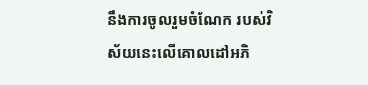នឹងការចូលរួមចំណែក របស់វិស័យនេះលើគោលដៅអភិ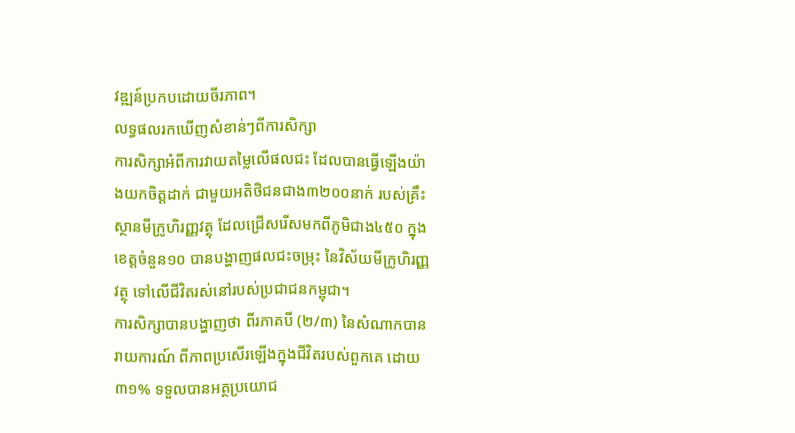វឌ្ឍន៍ប្រកបដោយចីរភាព។
លទ្ធផលរកឃើញសំខាន់ៗពីការសិក្សា
ការសិក្សាអំពីការវាយតម្លៃលើផលជះ ដែលបានធ្វើឡើងយ៉ាងយកចិត្តដាក់ ជាមួយអតិថិជនជាង៣២០០នាក់ របស់គ្រឹះស្ថានមីក្រូហិរញ្ញវត្ថុ ដែលជ្រើសរើសមកពីភូមិជាង៤៥០ ក្នុងខេត្តចំនួន១០ បានបង្ហាញផលជះចម្រុះ នៃវិស័យមីក្រូហិរញ្ញវត្ថុ ទៅលើជីវិតរស់នៅរបស់ប្រជាជនកម្ពុជា។
ការសិក្សាបានបង្ហាញថា ពីរភាគបី (២/៣) នៃសំណាកបានរាយការណ៍ ពីភាពប្រសើរឡើងក្នុងជីវិតរបស់ពួកគេ ដោយ៣១% ទទួលបានអត្ថប្រយោជ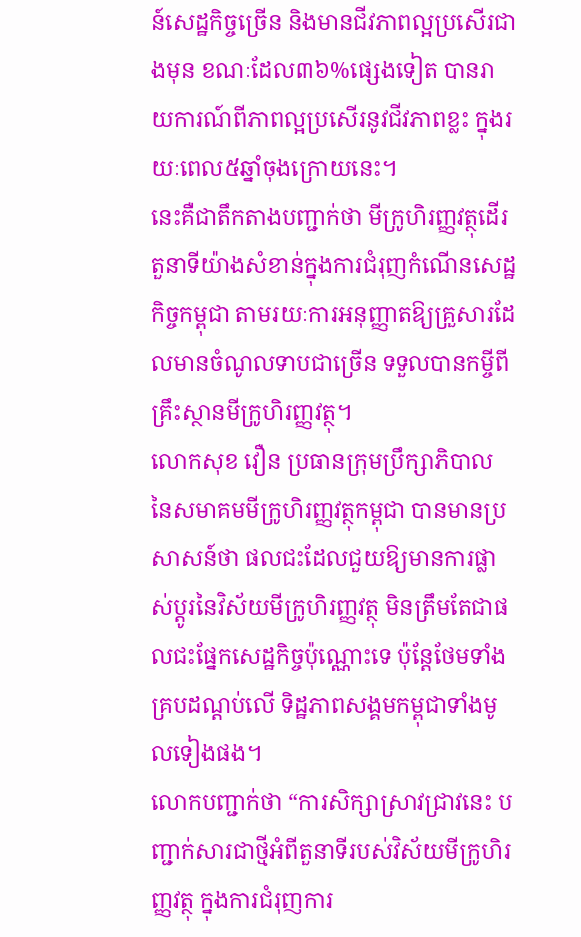ន៍សេដ្ឋកិច្ចច្រើន និងមានជីវភាពល្អប្រសើរជាងមុន ខណៈដែល៣៦%ផ្សេងទៀត បានរាយការណ៍ពីភាពល្អប្រសើរនូវជីវភាពខ្លះ ក្នុងរយៈពេល៥ឆ្នាំចុងក្រោយនេះ។
នេះគឺជាតឹកតាងបញ្ជាក់ថា មីក្រូហិរញ្ញវត្ថុដើរតួនាទីយ៉ាងសំខាន់ក្នុងការជំរុញកំណើនសេដ្ឋកិច្ចកម្ពុជា តាមរយៈការអនុញ្ញាតឱ្យគ្រួសារដែលមានចំណូលទាបជាច្រើន ទទួលបានកម្ចីពីគ្រឹះស្ថានមីក្រូហិរញ្ញវត្ថុ។
លោកសុខ វឿន ប្រធានក្រុមប្រឹក្សាភិបាល នៃសមាគមមីក្រូហិរញ្ញវត្ថុកម្ពុជា បានមានប្រសាសន៍ថា ផលជះដែលជួយឱ្យមានការផ្លាស់ប្តូរនៃវិស័យមីក្រូហិរញ្ញវត្ថុ មិនត្រឹមតែជាផលជះផ្នែកសេដ្ឋកិច្ចប៉ុណ្ណោះទេ ប៉ុន្តែថែមទាំងគ្របដណ្តប់លើ ទិដ្ឋភាពសង្គមកម្ពុជាទាំងមូលទៀងផង។
លោកបញ្ជាក់ថា “ការសិក្សាស្រាវជ្រាវនេះ បញ្ជាក់សារជាថ្មីអំពីតួនាទីរបស់វិស័យមីក្រូហិរញ្ញវត្ថុ ក្នុងការជំរុញការ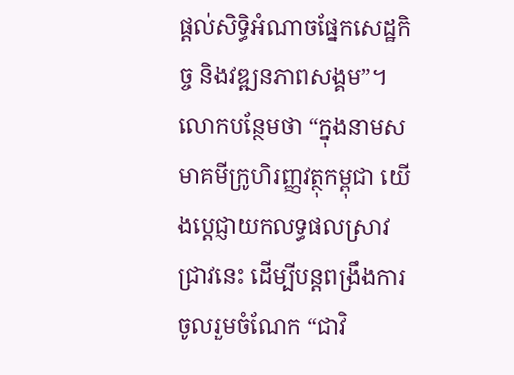ផ្តល់សិទ្ធិអំណាចផ្នែកសេដ្ឋកិច្ច និងវឌ្ឍនភាពសង្គម”។ លោកបន្ថែមថា “ក្នុងនាមសមាគមីក្រូហិរញ្ញវត្ថុកម្ពុជា យើងប្តេជ្ញាយកលទ្ធផលស្រាវជ្រាវនេះ ដើម្បីបន្តពង្រឹងការចូលរួមចំណែក “ជាវិ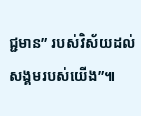ជ្ជមាន” របស់វិស័យដល់សង្គមរបស់យើង”៕